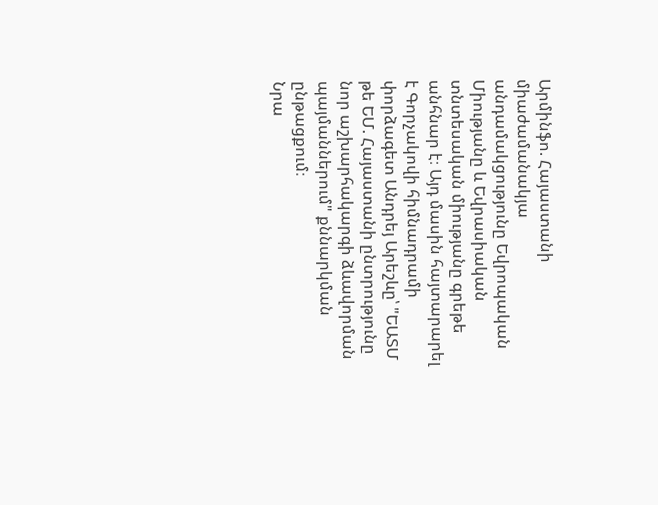Արմինֆո. Հայաստանի միաժամանակյա անդամակցությունը Եվրոպական Միությանը և Եվրասիական տնտեսական միությանը գրեթե անհնար է։ Այդ մասին հայտարարել է Գորչակովի հիմնադրամի փորձագետ Անդրեյ Արեշևը՝ "ԵԱՏՄ թե ԵՄ. Հայաստանի ընտրությունը նոր աշխարհակարգի ձևավորման պայմաններում" քննարկման ընթացքում։
Նրա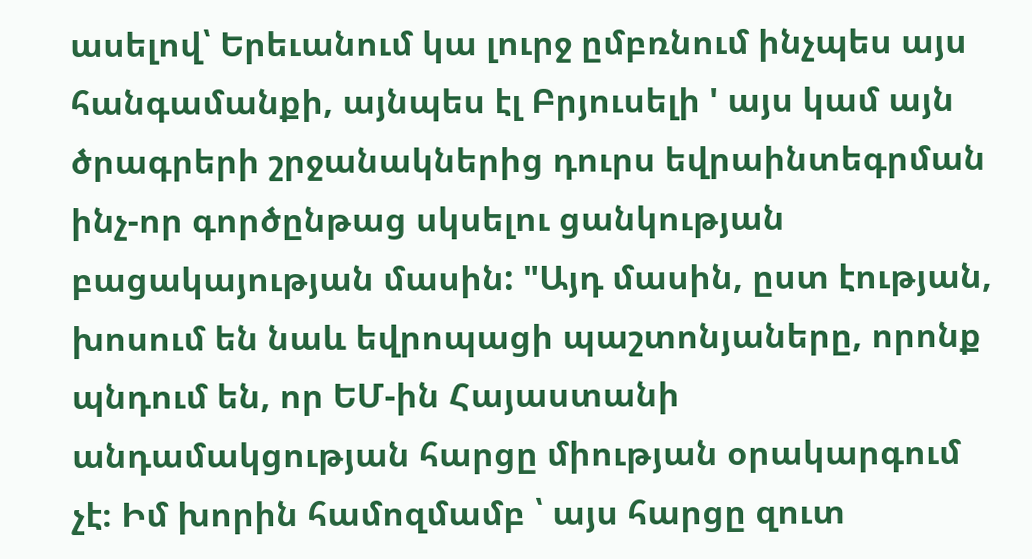ասելով՝ Երեւանում կա լուրջ ըմբռնում ինչպես այս հանգամանքի, այնպես էլ Բրյուսելի ' այս կամ այն ծրագրերի շրջանակներից դուրս եվրաինտեգրման ինչ-որ գործընթաց սկսելու ցանկության բացակայության մասին: "Այդ մասին, ըստ էության, խոսում են նաև եվրոպացի պաշտոնյաները, որոնք պնդում են, որ ԵՄ-ին Հայաստանի անդամակցության հարցը միության օրակարգում չէ։ Իմ խորին համոզմամբ ՝ այս հարցը զուտ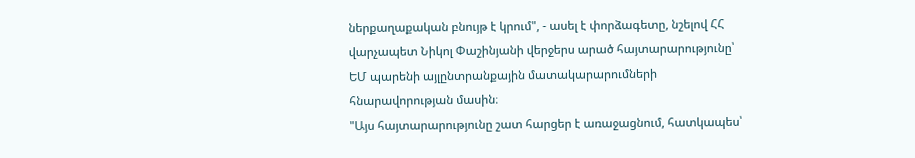ներքաղաքական բնույթ է կրում", - ասել է փորձագետը, նշելով ՀՀ վարչապետ Նիկոլ Փաշինյանի վերջերս արած հայտարարությունը՝ ԵՄ պարենի այլընտրանքային մատակարարումների հնարավորության մասին։
"Այս հայտարարությունը շատ հարցեր է առաջացնում, հատկապես՝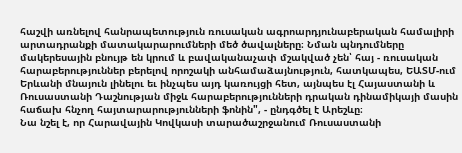հաշվի առնելով հանրապետություն ռուսական ագրոարդյունաբերական համալիրի արտադրանքի մատակարարումների մեծ ծավալները։ Նման պնդումները մակերեսային բնույթ են կրում և բավականաչափ մշակված չեն՝ հայ - ռուսական հարաբերություններ բերելով որոշակի անհամաձայնություն, հատկապես, ԵԱՏՄ-ում Երևանի մնայուն լինելու եւ ինչպես այդ կառույցի հետ, այնպես էլ Հայաստանի և Ռուսաստանի Դաշնության միջև հարաբերությունների դրական դինամիկայի մասին հաճախ հնչող հայտարարությունների ֆոնին", - ընդգծել է Արեշևը։
Նա նշել է, որ Հարավային Կովկասի տարածաշրջանում Ռուսաստանի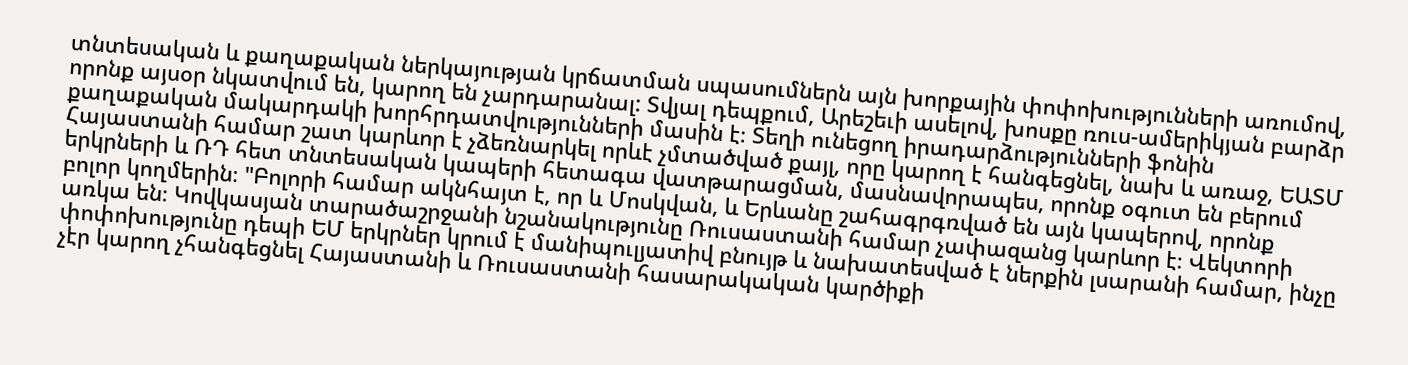տնտեսական և քաղաքական ներկայության կրճատման սպասումներն այն խորքային փոփոխությունների առումով, որոնք այսօր նկատվում են, կարող են չարդարանալ: Տվյալ դեպքում, Արեշեւի ասելով, խոսքը ռուս-ամերիկյան բարձր քաղաքական մակարդակի խորհրդատվությունների մասին է։ Տեղի ունեցող իրադարձությունների ֆոնին Հայաստանի համար շատ կարևոր է չձեռնարկել որևէ չմտածված քայլ, որը կարող է հանգեցնել, նախ և առաջ, ԵԱՏՄ երկրների և ՌԴ հետ տնտեսական կապերի հետագա վատթարացման, մասնավորապես, որոնք օգուտ են բերում բոլոր կողմերին։ "Բոլորի համար ակնհայտ է, որ և Մոսկվան, և Երևանը շահագրգռված են այն կապերով, որոնք առկա են։ Կովկասյան տարածաշրջանի նշանակությունը Ռուսաստանի համար չափազանց կարևոր է։ Վեկտորի փոփոխությունը դեպի ԵՄ երկրներ կրում է մանիպուլյատիվ բնույթ և նախատեսված է ներքին լսարանի համար, ինչը չէր կարող չհանգեցնել Հայաստանի և Ռուսաստանի հասարակական կարծիքի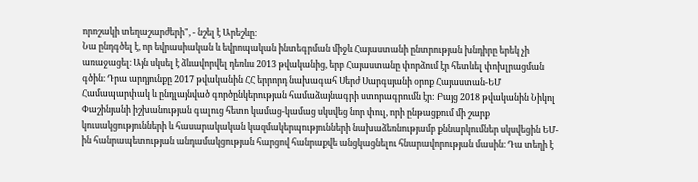որոշակի տեղաշարժերի", - նշել է Արեշևը։
Նա ընդգծել է, որ եվրասիական և եվրոպական ինտեգրման միջև Հայաստանի ընտրության խնդիրը երեկ չի առաջացել։ Այն սկսել է ձևավորվել դեռևս 2013 թվականից, երբ Հայաստանը փորձում էր հետևել փոխլրացման գծին։ Դրա արդյունքը 2017 թվականին ՀՀ երրորդ նախագահ Սերժ Սարգսյանի օրոք Հայաստան-ԵՄ Համապարփակ և ընդլայնված գործընկերության համաձայնագրի ստորագրումն էր: Բայց 2018 թվականին Նիկոլ Փաշինյանի իշխանության գալուց հետո կամաց-կամաց սկսվեց նոր փուլ, որի ընթացքում մի շարք կուսակցությունների և հասարակական կազմակերպությունների նախաձեռնությամբ քննարկումներ սկսվեցին ԵՄ-ին հանրապետության անդամակցության հարցով հանրաքվե անցկացնելու հնարավորության մասին։ Դա տեղի է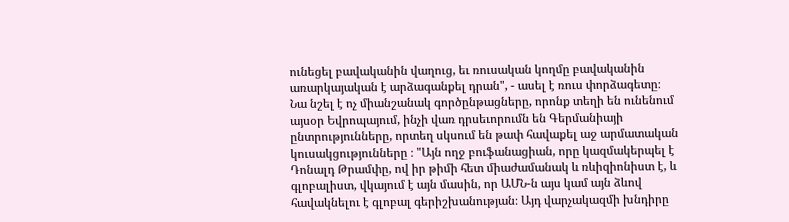ունեցել բավականին վաղուց, եւ ռուսական կողմը բավականին առարկայական է արձագանքել դրան", - ասել է ռուս փորձագետը։
Նա նշել է ոչ միանշանակ գործընթացները, որոնք տեղի են ունենում այսօր Եվրոպայում, ինչի վառ դրսեւորումն են Գերմանիայի ընտրությունները, որտեղ սկսում են թափ հավաքել աջ արմատական կուսակցությունները ։ "Այն ողջ բուֆանացիան, որը կազմակերպել է Դոնալդ Թրամփը, ով իր թիմի հետ միաժամանակ և ռևիզիոնիստ է, և գլոբալիստ, վկայում է այն մասին, որ ԱՄՆ-ն այս կամ այն ձևով հավակնելու է գլոբալ գերիշխանության։ Այդ վարչակազմի խնդիրը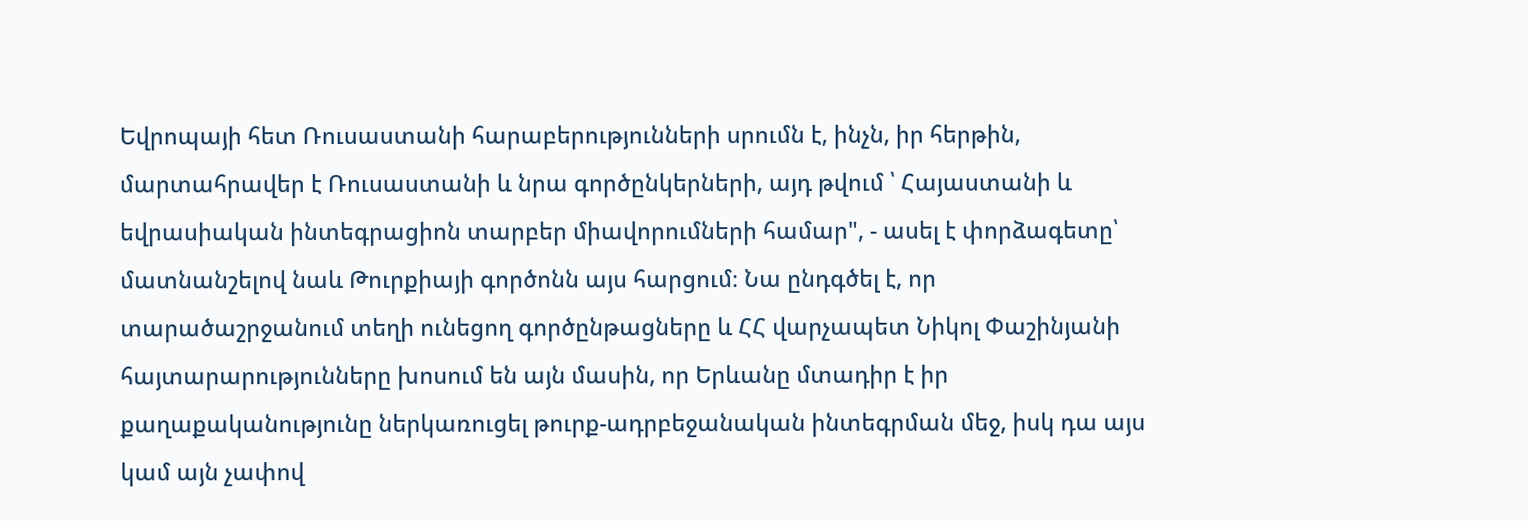Եվրոպայի հետ Ռուսաստանի հարաբերությունների սրումն է, ինչն, իր հերթին, մարտահրավեր է Ռուսաստանի և նրա գործընկերների, այդ թվում ՝ Հայաստանի և եվրասիական ինտեգրացիոն տարբեր միավորումների համար", - ասել է փորձագետը՝ մատնանշելով նաև Թուրքիայի գործոնն այս հարցում։ Նա ընդգծել է, որ տարածաշրջանում տեղի ունեցող գործընթացները և ՀՀ վարչապետ Նիկոլ Փաշինյանի հայտարարությունները խոսում են այն մասին, որ Երևանը մտադիր է իր քաղաքականությունը ներկառուցել թուրք-ադրբեջանական ինտեգրման մեջ, իսկ դա այս կամ այն չափով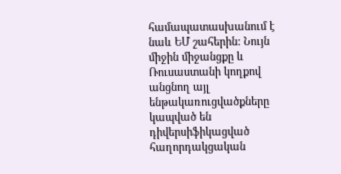համապատասխանում է նաև ԵՄ շահերին: Նույն միջին միջանցքը և Ռուսաստանի կողքով անցնող այլ ենթակառուցվածքները կապված են դիվերսիֆիկացված հաղորդակցական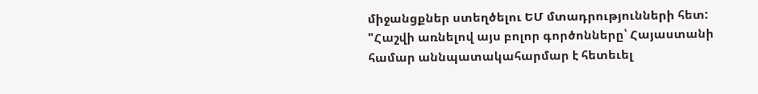միջանցքներ ստեղծելու ԵՄ մտադրությունների հետ: "Հաշվի առնելով այս բոլոր գործոնները՝ Հայաստանի համար աննպատակահարմար է հետեւել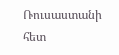Ռուսաստանի հետ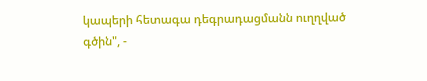կապերի հետագա դեգրադացմանն ուղղված գծին", -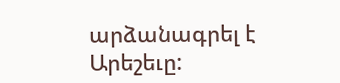արձանագրել է Արեշեւը: